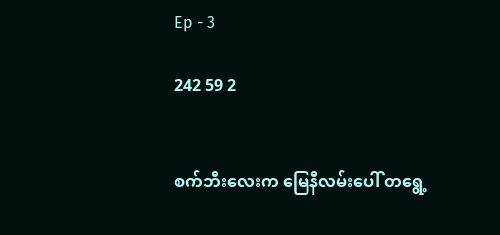Ep - 3

242 59 2


စက်ဘီးလေးက မြေနီလမ်းပေါ် တရွေ့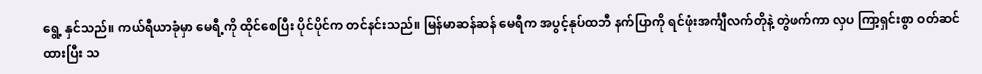ရွေ့ နှင်သည်။ ကယ်ရီယာခုံမှာ မေရီ့ကို ထိုင်စေပြီး ပိုင်ပိုင်က တင်နင်းသည်။ မြန်မာဆန်ဆန် မေရီက အပွင့်နုပ်ထဘီ နက်ပြာကို ရင်ဖုံးအင်္ကျီလက်တိုနဲ့ တွဲဖက်ကာ လှပ ကြာ့ရှင်းစွာ ဝတ်ဆင်ထားပြီး သ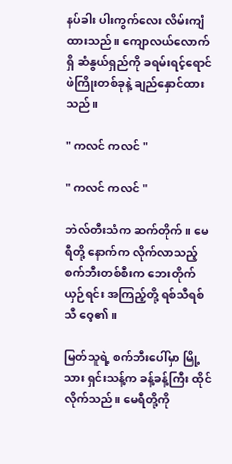နပ်ခါး ပါးကွက်လေး လိမ်းကျံထားသည်။ ကျောလယ်လောက်ရှိ ဆံနွယ်ရှည်ကို ခရမ်းရင့်ရောင် ဖဲကြိုးတစ်ခုနဲ့ ချည်နှောင်ထားသည်။

" ကလင် ကလင် "

" ကလင် ကလင် "

ဘဲလ်တီးသံက ဆက်တိုက်။ မေရီတို့ နောက်က လိုက်လာသည့် စက်ဘီးတစ်စီးက ဘေးတိုက် ယှဉ်ရင်း အကြည့်တို့ ရစ်သီရစ်သီ ဝေ့၏။

မြတ်သူရဲ့ စက်ဘီးပေါ်မှာ မြို့သား ရှင်းသန့်က ခန့်ခန့်ကြီး ထိုင်လိုက်သည်။ မေရီတို့ကို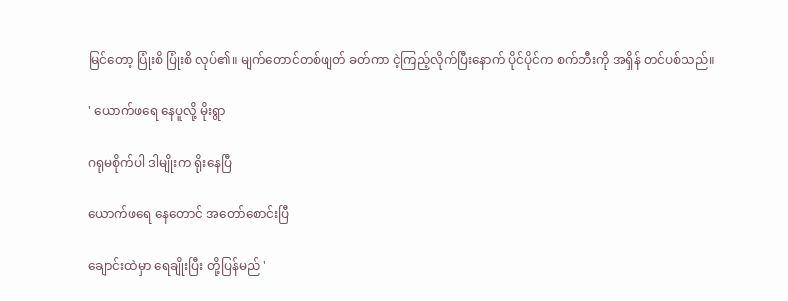မြင်တော့ ပြုံးစိ ပြုံးစိ လုပ်၏။ မျက်တောင်တစ်ဖျတ် ခတ်ကာ ငဲ့ကြည့်လိုက်ပြီးနောက် ပိုင်ပိုင်က စက်ဘီးကို အရှိန် တင်ပစ်သည်။

' ယောက်ဖရေ နေပူလို့ မိုးရွာ

ဂရုမစိုက်ပါ ဒါမျိုးက ရိုးနေပြီ

ယောက်ဖရေ နေတောင် အတော်စောင်းပြီ

ချောင်းထဲမှာ ရေချိုးပြီး တို့ပြန်မည် '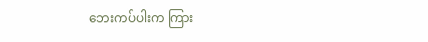ဘေးကပ်ပါးက ကြား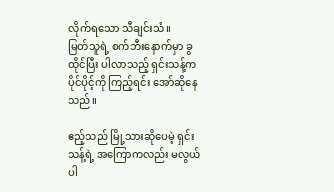လိုက်ရသော သီချင်းသံ။
မြတ်သူရဲ့ စက်ဘီးနောက်မှာ ခွထိုင်ပြီး ပါလာသည့် ရှင်းသန့်က ပိုင်ပိုင့်ကို ကြည့်ရင်း အော်ဆိုနေသည်။

ဧည့်သည် မြို့သားဆိုပေမဲ့ ရှင်းသန့်ရဲ့ အကြောကလည်း မလွယ်ပါ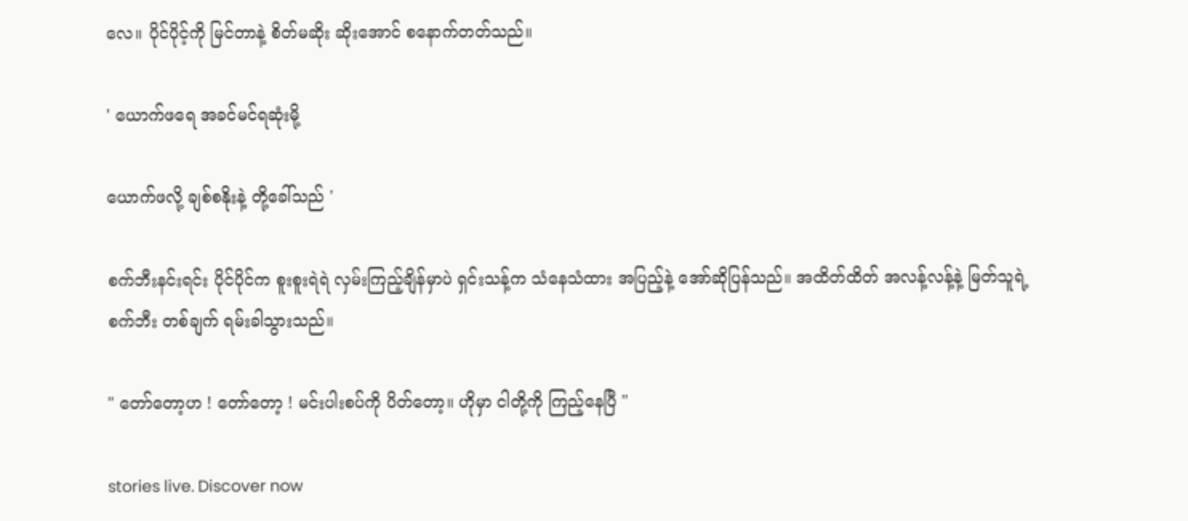လေ။ ပိုင်ပိုင့်ကို မြင်တာနဲ့ စိတ်မဆိုး ဆိုးအောင် စနောက်တတ်သည်။

' ယောက်ဖရေ အခင်မင်ရဆုံးမို့

ယောက်ဖလို့ ချစ်စနိုးနဲ့ တို့ခေါ်သည် '

စက်ဘီးနင်းရင်း ပိုင်ပိုင်က စူးစူးရဲရဲ လှမ်းကြည့်ချိန်မှာပဲ ရှင်းသန့်က သံနေသံထား အပြည့်နဲ့ အော်ဆိုပြန်သည်။ အထိတ်ထိတ် အလန့်လန့်နဲ့ မြတ်သူရဲ့ စက်ဘီး တစ်ချက် ရမ်းခါသွားသည်။

" တော်တော့ဟ ! တော်တော့ ! မင်းပါးစပ်ကို ပိတ်တော့။ ဟိုမှာ ငါတို့ကို ကြည့်နေပြီ "

stories live. Discover now